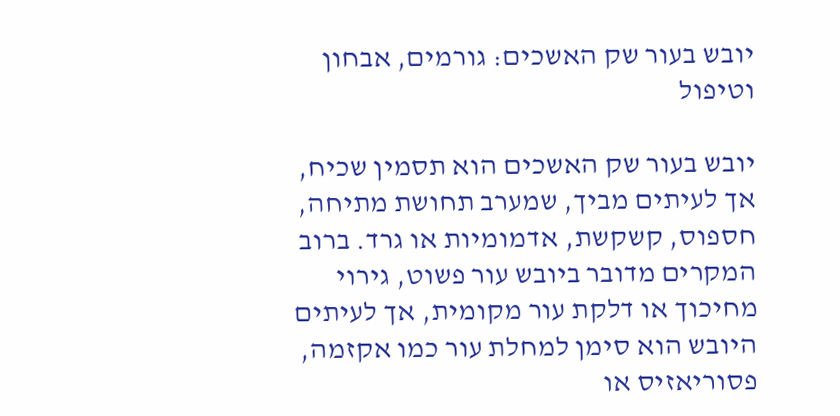יובש בעור שק האשכים: גורמים, אבחון וטיפול

יובש בעור שק האשכים הוא תסמין שכיח, אך לעיתים מביך, שמערב תחושת מתיחה, חספוס, קשקשת, אדמומיות או גרד. ברוב המקרים מדובר ביובש עור פשוט, גירוי מחיכוך או דלקת עור מקומית, אך לעיתים היובש הוא סימן למחלת עור כמו אקזמה, פסוריאזיס או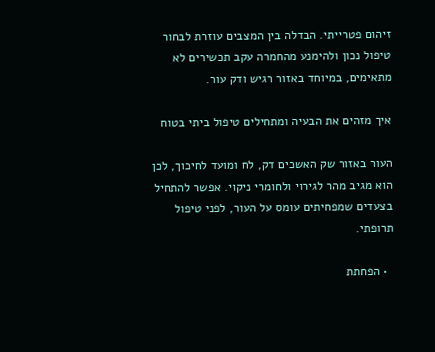זיהום פטרייתי. הבדלה בין המצבים עוזרת לבחור טיפול נכון ולהימנע מהחמרה עקב תכשירים לא מתאימים, במיוחד באזור רגיש ודק עור.

איך מזהים את הבעיה ומתחילים טיפול ביתי בטוח

העור באזור שק האשכים דק, לח ומועד לחיכוך, לכן הוא מגיב מהר לגירוי ולחומרי ניקוי. אפשר להתחיל בצעדים שמפחיתים עומס על העור, לפני טיפול תרופתי.

  • הפחתת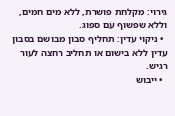גירוי: מקלחת פושרת, ללא מים חמים, וללא שפשוף עם ספוג.
  • ניקוי עדין: תחליף סבון מבושם בסבון עדין ללא בישום או תחליב רחצה לעור רגיש.
  • ייבוש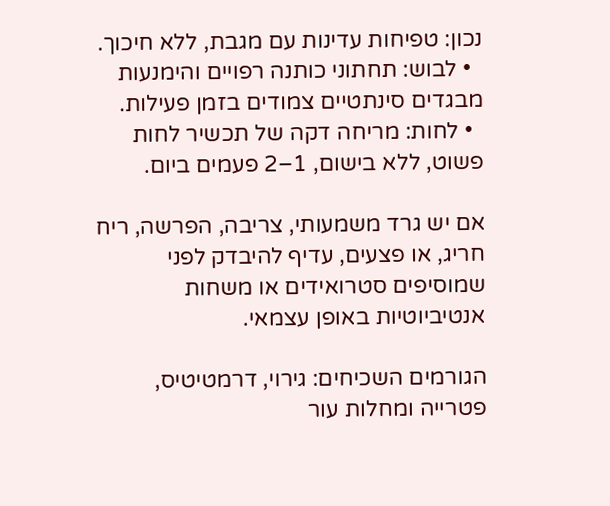נכון: טפיחות עדינות עם מגבת, ללא חיכוך.
  • לבוש: תחתוני כותנה רפויים והימנעות מבגדים סינתטיים צמודים בזמן פעילות.
  • לחות: מריחה דקה של תכשיר לחות פשוט, ללא בישום, 1–2 פעמים ביום.

אם יש גרד משמעותי, צריבה, הפרשה, ריח חריג, או פצעים, עדיף להיבדק לפני שמוסיפים סטרואידים או משחות אנטיביוטיות באופן עצמאי.

הגורמים השכיחים: גירוי, דרמטיטיס, פטרייה ומחלות עור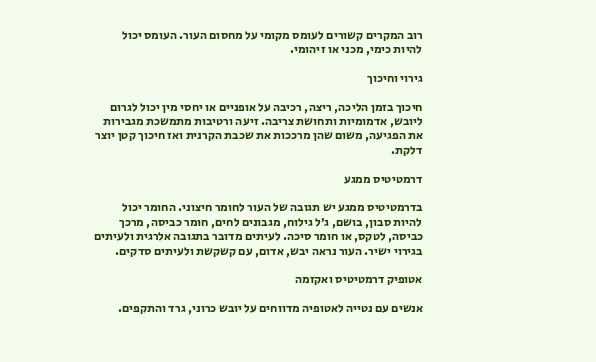רוב המקרים קשורים לעומס מקומי על מחסום העור. העומס יכול להיות כימי, מכני או זיהומי.

גירוי וחיכוך

חיכוך בזמן הליכה, ריצה, רכיבה על אופניים או יחסי מין יכול לגרום ליובש, אדמומיות ותחושת צריבה. זיעה ורטיבות מתמשכת מגבירות את הפגיעה, משום שהן מרככות את שכבת הקרנית ואז חיכוך קטן יוצר דלקת.

דרמטיטיס ממגע

בדרמטיטיס ממגע יש תגובה של העור לחומר חיצוני. החומר יכול להיות סבון, בושם, ג׳ל גילוח, מגבונים לחים, חומר כביסה, מרכך כביסה, לטקס, או חומר סיכה. לעיתים מדובר בתגובה אלרגית ולעיתים בגירוי ישיר. העור נראה יבש, אדום, עם קשקשת ולעיתים סדקים.

אטופיק דרמטיטיס ואקזמה

אנשים עם נטייה לאטופיה מדווחים על יובש כרוני, גרד והתקפים.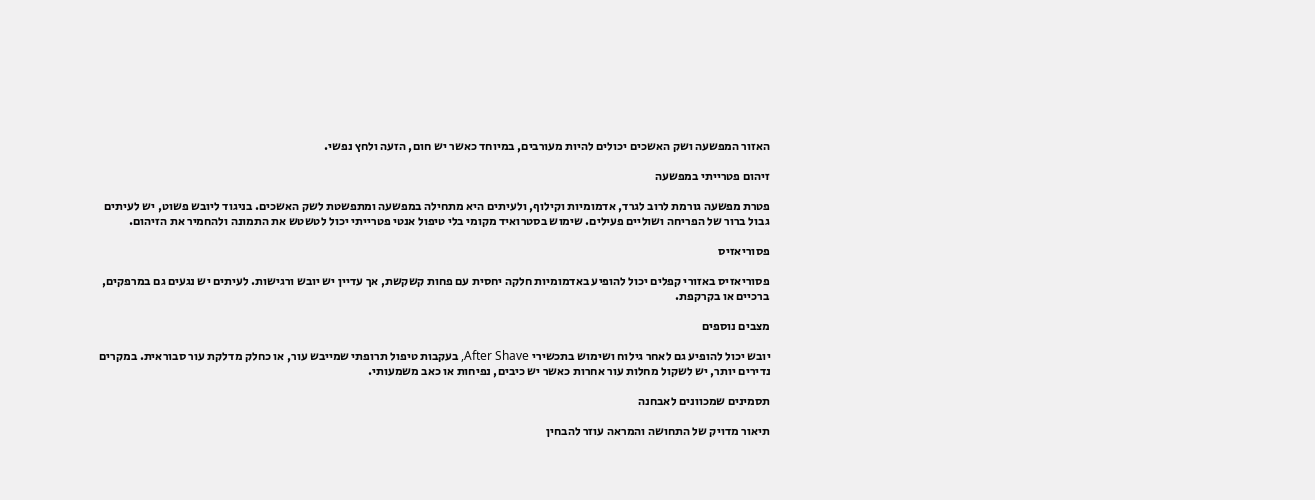האזור המפשעה ושק האשכים יכולים להיות מעורבים, במיוחד כאשר יש חום, הזעה ולחץ נפשי.

זיהום פטרייתי במפשעה

פטרת מפשעה גורמת לרוב לגרד, אדמומיות וקילוף, ולעיתים היא מתחילה במפשעה ומתפשטת לשק האשכים. בניגוד ליובש פשוט, יש לעיתים גבול ברור של הפריחה ושוליים פעילים. שימוש בסטרואיד מקומי בלי טיפול אנטי פטרייתי יכול לטשטש את התמונה ולהחמיר את הזיהום.

פסוריאזיס

פסוריאזיס באזורי קפלים יכול להופיע באדמומיות חלקה יחסית עם פחות קשקשת, אך עדיין יש יובש ורגישות. לעיתים יש נגעים גם במרפקים, ברכיים או בקרקפת.

מצבים נוספים

יובש יכול להופיע גם לאחר גילוח ושימוש בתכשירי After Shave, בעקבות טיפול תרופתי שמייבש עור, או כחלק מדלקת עור סבוראית. במקרים נדירים יותר, יש לשקול מחלות עור אחרות כאשר יש כיבים, נפיחות או כאב משמעותי.

תסמינים שמכוונים לאבחנה

תיאור מדויק של התחושה והמראה עוזר להבחין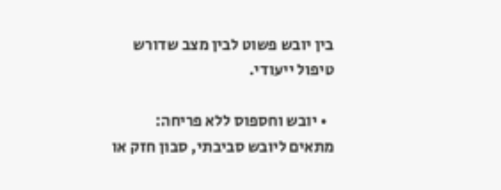בין יובש פשוט לבין מצב שדורש טיפול ייעודי.

  • יובש וחספוס ללא פריחה: מתאים ליובש סביבתי, סבון חזק או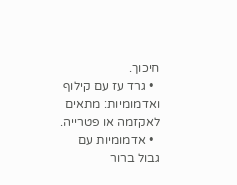חיכוך.
  • גרד עז עם קילוף ואדמומיות: מתאים לאקזמה או פטרייה.
  • אדמומיות עם גבול ברור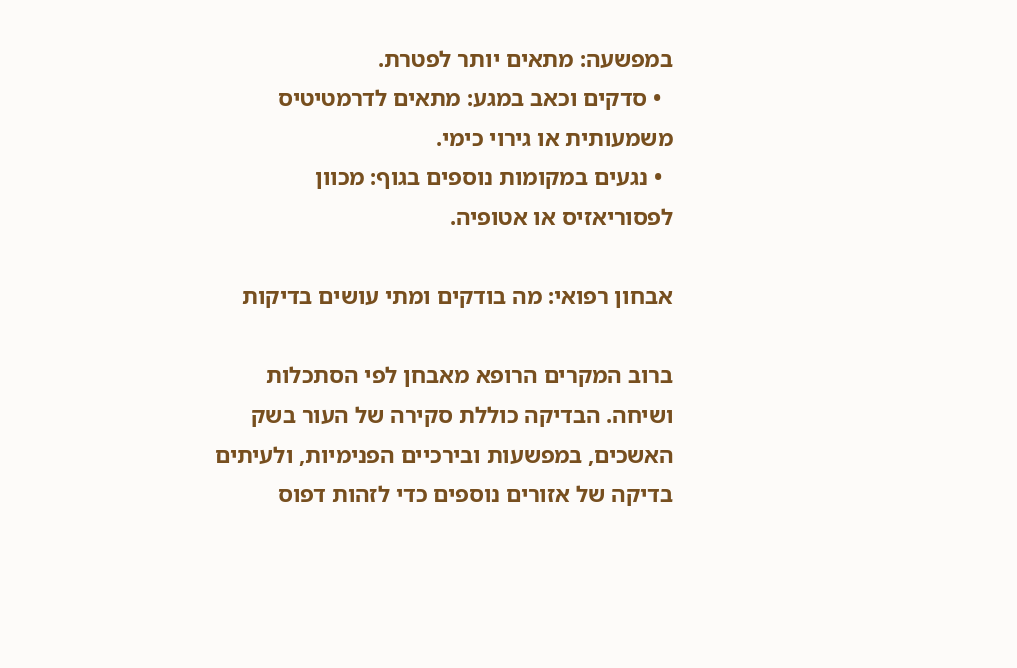במפשעה: מתאים יותר לפטרת.
  • סדקים וכאב במגע: מתאים לדרמטיטיס משמעותית או גירוי כימי.
  • נגעים במקומות נוספים בגוף: מכוון לפסוריאזיס או אטופיה.

אבחון רפואי: מה בודקים ומתי עושים בדיקות

ברוב המקרים הרופא מאבחן לפי הסתכלות ושיחה. הבדיקה כוללת סקירה של העור בשק האשכים, במפשעות ובירכיים הפנימיות, ולעיתים בדיקה של אזורים נוספים כדי לזהות דפוס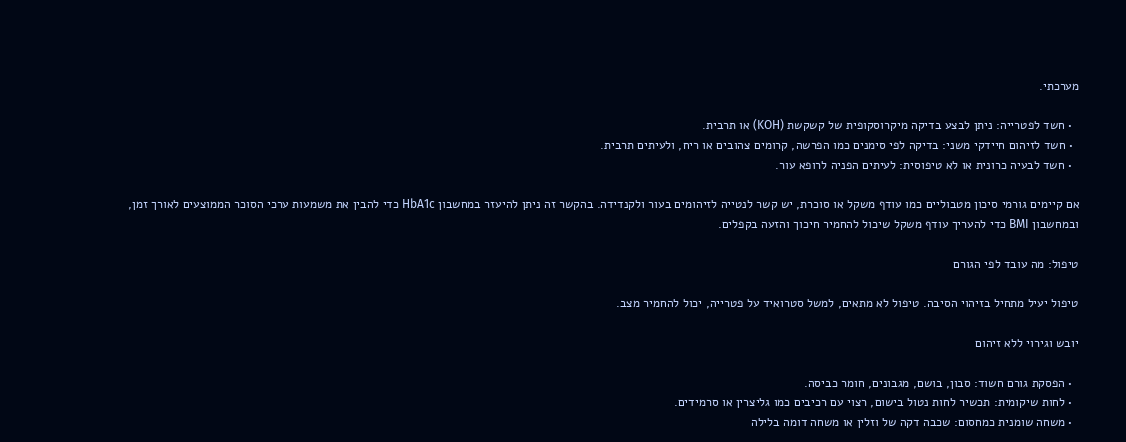מערכתי.

  • חשד לפטרייה: ניתן לבצע בדיקה מיקרוסקופית של קשקשת (KOH) או תרבית.
  • חשד לזיהום חיידקי משני: בדיקה לפי סימנים כמו הפרשה, קרומים צהובים או ריח, ולעיתים תרבית.
  • חשד לבעיה כרונית או לא טיפוסית: לעיתים הפניה לרופא עור.

אם קיימים גורמי סיכון מטבוליים כמו עודף משקל או סוכרת, יש קשר לנטייה לזיהומים בעור ולקנדידה. בהקשר זה ניתן להיעזר במחשבון HbA1c כדי להבין את משמעות ערכי הסוכר הממוצעים לאורך זמן, ובמחשבון BMI כדי להעריך עודף משקל שיכול להחמיר חיכוך והזעה בקפלים.

טיפול: מה עובד לפי הגורם

טיפול יעיל מתחיל בזיהוי הסיבה. טיפול לא מתאים, למשל סטרואיד על פטרייה, יכול להחמיר מצב.

יובש וגירוי ללא זיהום

  • הפסקת גורם חשוד: סבון, בושם, מגבונים, חומר כביסה.
  • לחות שיקומית: תכשיר לחות נטול בישום, רצוי עם רכיבים כמו גליצרין או סרמידים.
  • משחה שומנית כמחסום: שכבה דקה של וזלין או משחה דומה בלילה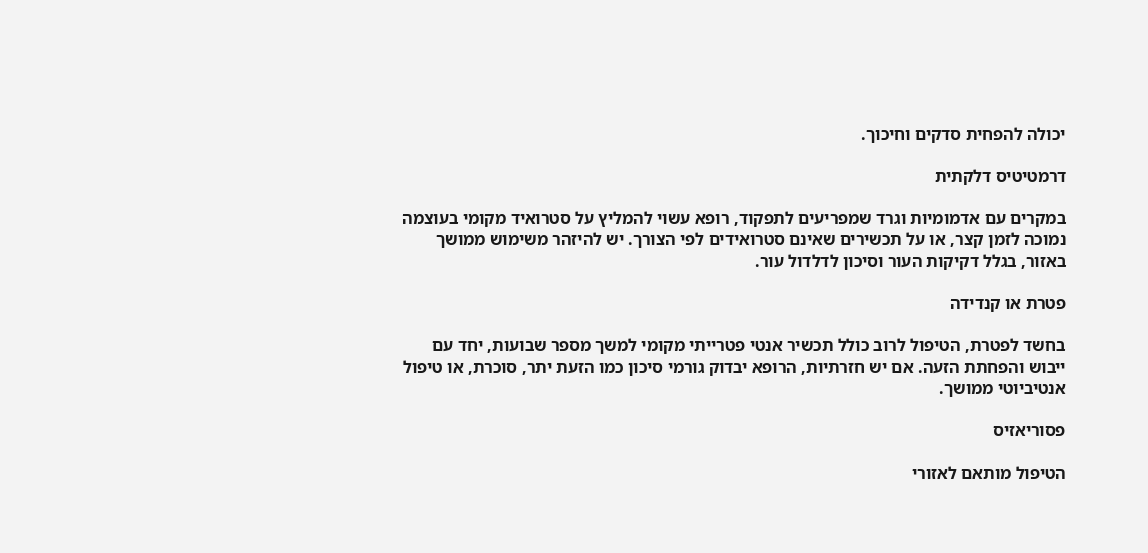יכולה להפחית סדקים וחיכוך.

דרמטיטיס דלקתית

במקרים עם אדמומיות וגרד שמפריעים לתפקוד, רופא עשוי להמליץ על סטרואיד מקומי בעוצמה נמוכה לזמן קצר, או על תכשירים שאינם סטרואידים לפי הצורך. יש להיזהר משימוש ממושך באזור, בגלל דקיקות העור וסיכון לדלדול עור.

פטרת או קנדידה

בחשד לפטרת, הטיפול לרוב כולל תכשיר אנטי פטרייתי מקומי למשך מספר שבועות, יחד עם ייבוש והפחתת הזעה. אם יש חזרתיות, הרופא יבדוק גורמי סיכון כמו הזעת יתר, סוכרת, או טיפול אנטיביוטי ממושך.

פסוריאזיס

הטיפול מותאם לאזורי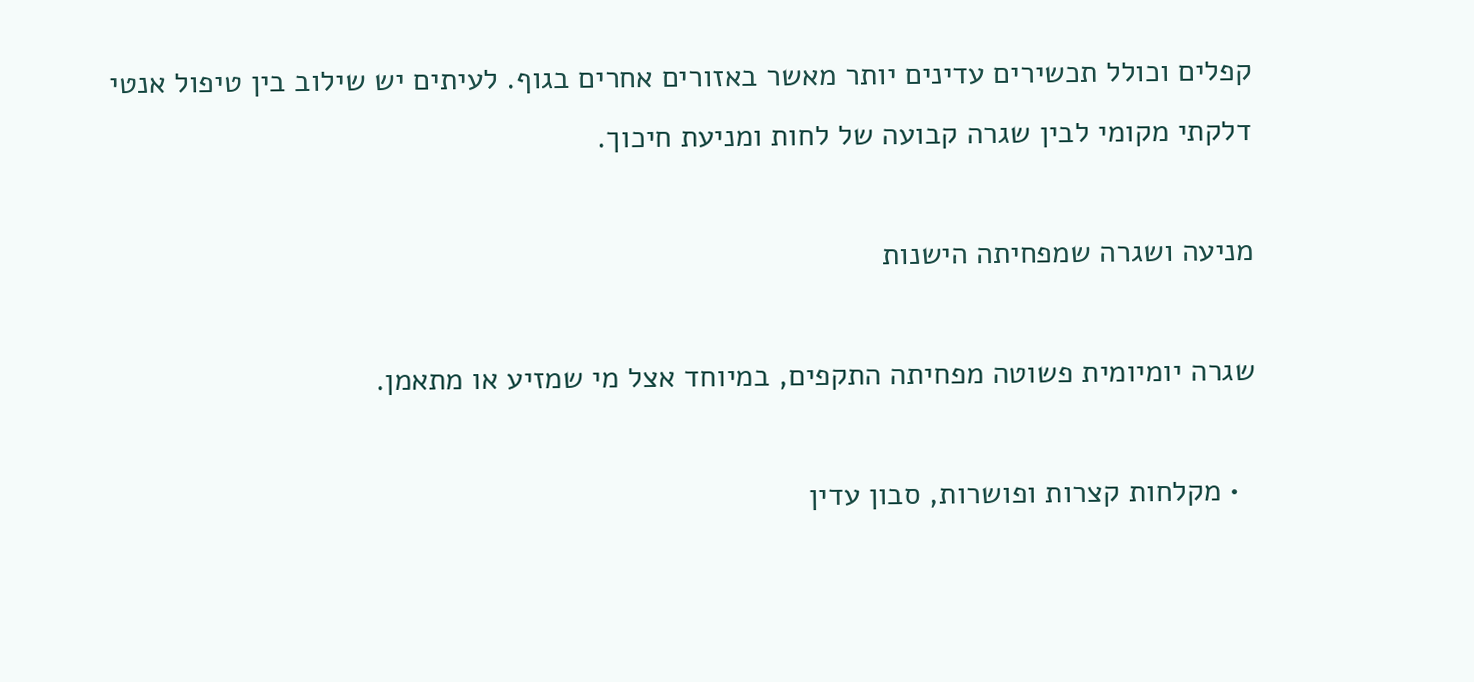קפלים וכולל תכשירים עדינים יותר מאשר באזורים אחרים בגוף. לעיתים יש שילוב בין טיפול אנטי דלקתי מקומי לבין שגרה קבועה של לחות ומניעת חיכוך.

מניעה ושגרה שמפחיתה הישנות

שגרה יומיומית פשוטה מפחיתה התקפים, במיוחד אצל מי שמזיע או מתאמן.

  • מקלחות קצרות ופושרות, סבון עדין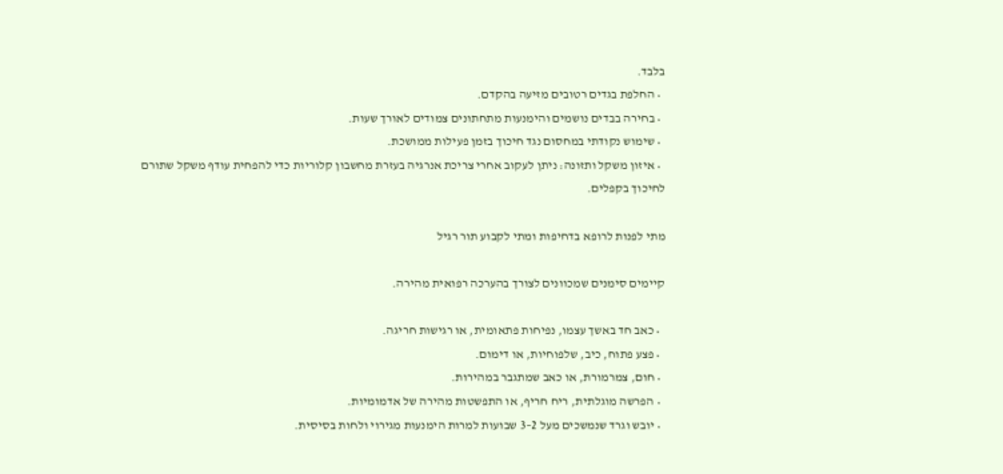בלבד.
  • החלפת בגדים רטובים מזיעה בהקדם.
  • בחירה בבדים נושמים והימנעות מתחתונים צמודים לאורך שעות.
  • שימוש נקודתי במחסום נגד חיכוך בזמן פעילות ממושכת.
  • איזון משקל ותזונה: ניתן לעקוב אחרי צריכת אנרגיה בעזרת מחשבון קלוריות כדי להפחית עודף משקל שתורם לחיכוך בקפלים.

מתי לפנות לרופא בדחיפות ומתי לקבוע תור רגיל

קיימים סימנים שמכוונים לצורך בהערכה רפואית מהירה.

  • כאב חד באשך עצמו, נפיחות פתאומית, או רגישות חריגה.
  • פצע פתוח, כיב, שלפוחיות, או דימום.
  • חום, צמרמורת, או כאב שמתגבר במהירות.
  • הפרשה מוגלתית, ריח חריף, או התפשטות מהירה של אדמומיות.
  • יובש וגרד שנמשכים מעל 2–3 שבועות למרות הימנעות מגירוי ולחות בסיסית.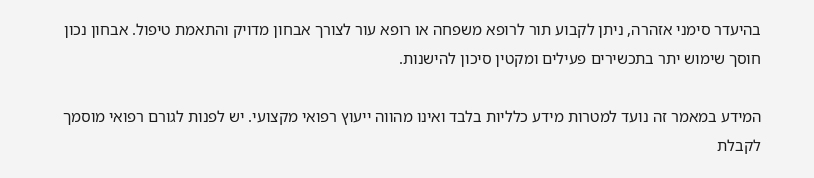בהיעדר סימני אזהרה, ניתן לקבוע תור לרופא משפחה או רופא עור לצורך אבחון מדויק והתאמת טיפול. אבחון נכון חוסך שימוש יתר בתכשירים פעילים ומקטין סיכון להישנות.

המידע במאמר זה נועד למטרות מידע כלליות בלבד ואינו מהווה ייעוץ רפואי מקצועי. יש לפנות לגורם רפואי מוסמך לקבלת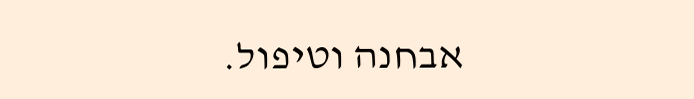אבחנה וטיפול.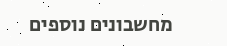מחשבונים נוספים